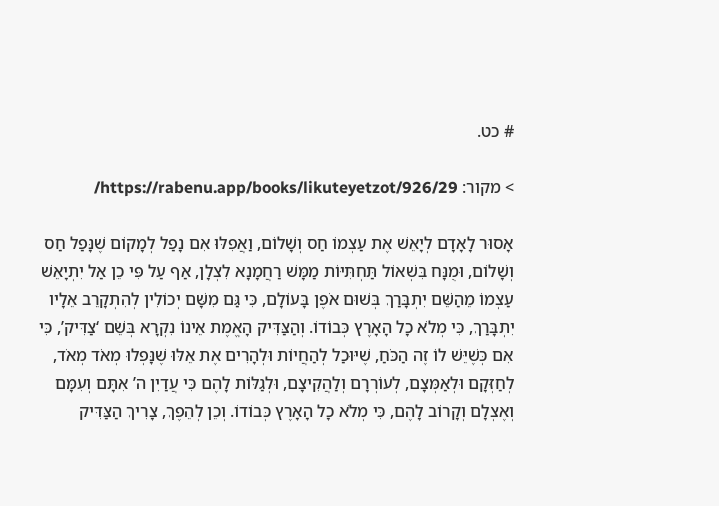# כט.

> מקור: https://rabenu.app/books/likuteyetzot/926/29/

אָסוּר לָאָדָם לְיָאֵשׁ אֶת עַצְמוֹ חַס וְשָׁלוֹם, וַאֲפִלּוּ אִם נָפַל לְמָקוֹם שֶׁנָּפַל חַס וְשָׁלוֹם, וּמֻנָּח בִּשְׁאוֹל תַּחְתִּיּוֹת מַמָּשׁ רַחֲמָנָא לִצְלָן, אַף עַל פִּי כֵן אַל יִתְיָאֵשׁ עַצְמוֹ מֵהַשֵּׁם יִתְבָּרַךְ בְּשׁוּם אֹפֶן בָּעוֹלָם, כִּי גַּם מִשָּׁם יְכוֹלִין לְהִתְקָרֵב אֵלָיו יִתְבָּרַךְ, כִּי מְלֹא כָל הָאָרֶץ כְּבוֹדוֹ. וְהַצַּדִּיק הָאֱמֶת אֵינוֹ נִקְרָא בְּשֵׁם ‘צַדִּיק’, כִּי אִם כְּשֶׁיֵּשׁ לוֹ זֶה הַכֹּחַ, שֶׁיּוּכַל לְהַחֲיוֹת וּלְהָרִים אֶת אֵלּוּ שֶׁנָּפְלוּ מְאֹד מְאֹד, לְחַזְּקָם וּלְאַמְּצָם, לְעוֹרְרָם וְלַהֲקִיצָם, וּלְגַלּוֹת לָהֶם כִּי עֲדַיִן ה’ אִתָּם וְעִמָּם וְאֶצְלָם וְקָרוֹב לָהֶם, כִּי מְלֹא כָל הָאָרֶץ כְּבוֹדוֹ. וְכֵן לְהֵפֶךְ, צָרִיךְ הַצַּדִּיק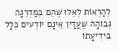לְהַרְאוֹת לְאֵלּוּ שֶׁהֵם בְּמַדְרֵגָה גְּבוֹהָה שֶׁעֲדַיִן אֵינָם יוֹדְעִים כְּלָל בִּידִיעָתוֹ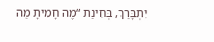יִתְבָּרַךְ, בְּחִינַת “מֶה חָמִיתָ מַה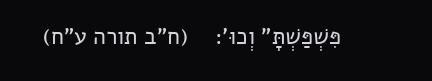פִּשְׁפַּשְׁתָּ” וְכוּ’:    (ח”ב תורה ע”ח)